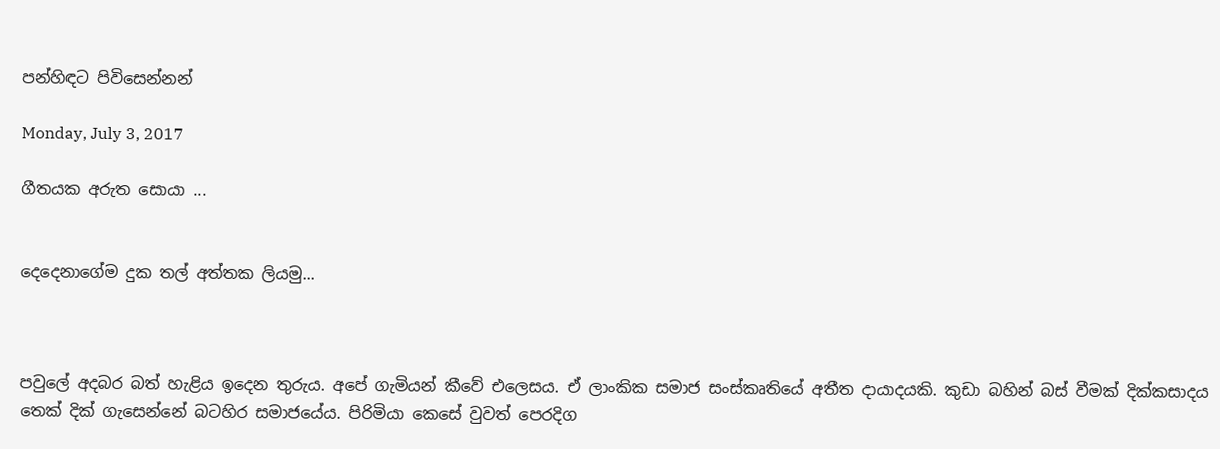පන්හිඳට පිවිසෙන්නන්

Monday, July 3, 2017

ගීතයක අරුත සොයා ...


දෙදෙනාගේම දුක තල් අත්තක ලියමු...



පවුලේ අදබර බත් හැළිය ඉදෙන තුරුය. අපේ ගැමියන් කීවේ එලෙසය. ඒ ලාංකික සමාජ සංස්කෘතියේ අතීත දායාදයකි. කුඩා බහින් බස් වීමක් දික්කසාදය තෙක් දික් ගැසෙන්නේ බටහිර සමාජයේය. පිරිමියා කෙසේ වුවත් පෙරදිග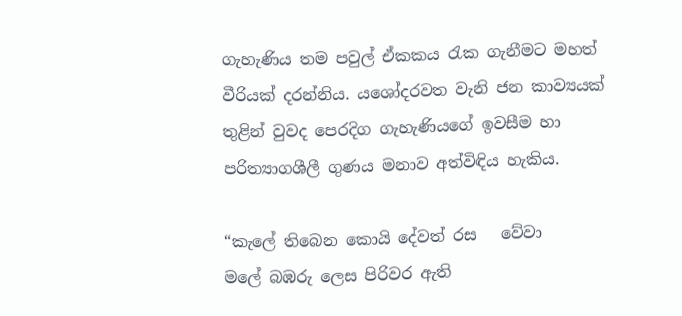ගැහැණිය තම පවුල් ඒකකය රැක ගැනීමට මහත් වීරියක් දරන්නිය. යශෝදරවත වැනි ජන කාව්‍යයක් තුළින් වුවද පෙරදිග ගැහැණියගේ ඉවසීම හා පරිත්‍යාගශීලී ගුණය මනාව අත්විඳිය හැකිය.

“කැලේ තිබෙන කොයි දේවත් රස   වේවා
මලේ බඹරු ලෙස පිරිවර ඇති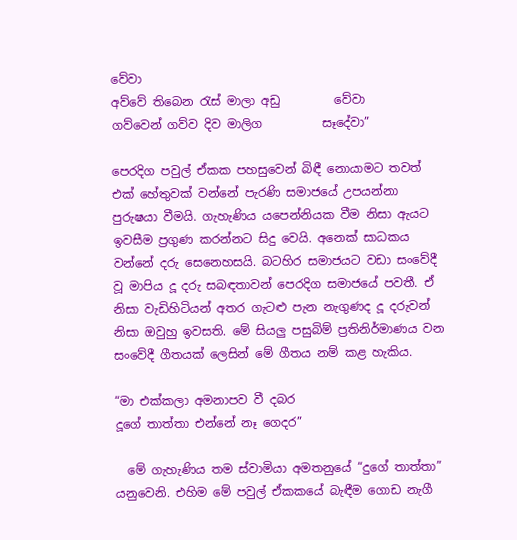වේවා
අව්වේ තිබෙන රැස් මාලා අඩු         වේවා
ගව්වෙන් ගව්ව දිව මාලිග          සෑදේවා”

පෙරදිග පවුල් ඒකක පහසුවෙන් බිඳී නොයාමට තවත් එක් හේතුවක් වන්නේ පැරණි සමාජයේ උපයන්නා පුරුෂයා වීමයි. ගැහැණිය යපෙන්නියක වීම නිසා ඇයට ඉවසීම ප්‍රගුණ කරන්නට සිදු වෙයි. අනෙක් සාධකය වන්නේ දරු සෙනෙහසයි. බටහිර සමාජයට වඩා සංවේදී වූ මාපිය දූ දරු සබඳතාවන් පෙරදිග සමාජයේ පවතී. ඒ නිසා වැඩිහිටියන් අතර ගැටළු පැන නැගුණද දූ දරුවන් නිසා ඔවුහු ඉවසති. මේ සියලු පසුබිම් ප්‍රතිනිර්මාණය වන සංවේදී ගීතයක් ලෙසින් මේ ගීතය නම් කළ හැකිය.

“මා එක්කලා අමනාපව වී දබර
දූගේ තාත්තා එන්නේ නෑ ගෙදර”

  මේ ගැහැණිය තම ස්වාමියා අමතනුයේ “දුගේ තාත්තා” යනුවෙනි. එහිම මේ පවුල් ඒකකයේ බැඳීම ගොඩ නැගී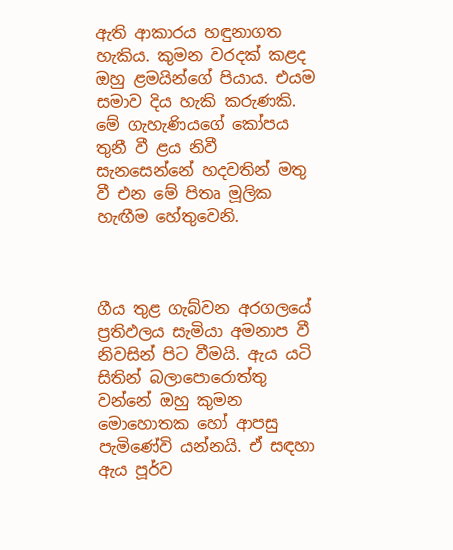ඇති ආකාරය හඳුනාගත හැකිය. කුමන වරදක් කළද ඔහු ළමයින්ගේ පියාය. එයම  සමාව දිය හැකි කරුණකි. මේ ගැහැණියගේ කෝපය තුනී වී ළය නිවී සැනසෙන්නේ හදවතින් මතු වී එන මේ පිතෘ මූලික හැඟීම හේතුවෙනි.



ගීය තුළ ගැබ්වන අරගලයේ ප්‍රතිඵලය සැමියා අමනාප වී නිවසින් පිට වීමයි. ඇය යටි සිතින් බලාපොරොත්තු වන්නේ ඔහු කුමන මොහොතක හෝ ආපසු පැමිණේවි යන්නයි. ඒ සඳහා ඇය පූර්ව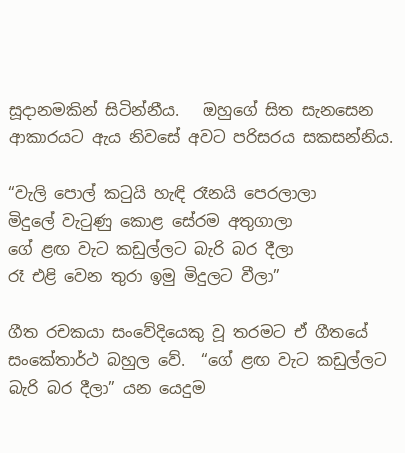සූදානමකින් සිටින්නීය.   ඔහුගේ සිත සැනසෙන ආකාරයට ඇය නිවසේ අවට පරිසරය සකසන්නිය.

“වැලි පොල් කටුයි හැඳි රෑනයි පෙරලාලා
මිදුලේ වැටුණු කොළ සේරම අතුගාලා
ගේ ළඟ වැට කඩුල්ලට බැරි බර දීලා
රෑ එළි වෙන තුරා ඉමු මිදුලට වීලා”

ගීත රචකයා සංවේදියෙකු වූ තරමට ඒ ගීතයේ සංකේතාර්ථ බහුල වේ.  “ගේ ළඟ වැට කඩුල්ලට බැරි බර දීලා” යන යෙදුම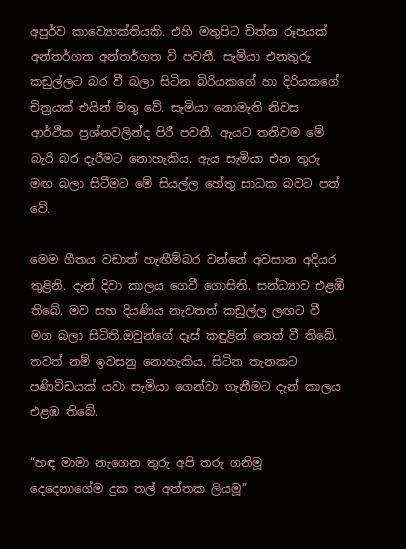අපුර්ව කාව්‍යොක්තියකි. එහි මතුපිට චිත්ත රූපයක් අන්තර්ගත අන්තර්ගත වි පවතී. සැමියා එනතුරු කඩුල්ලට බර වී බලා සිටින බිරියකගේ හා දිරියකගේ චිත්‍රයක් එයින් මතු වේ. සැමියා නොමැති නිවස ආර්ථික ප්‍රශ්නවලින්ද පිරී පවතී. ඇයට තනිවම මේ බැරි බර දැරීමට නොහැකිය. ඇය සැමියා එන තුරු මඟ බලා සිටීමට මේ සියල්ල හේතු සාධක බවට පත් වේ.

මෙම ගීතය වඩාත් හැඟීම්බර වන්නේ අවසාන අදියර තුළිනි. දැන් දිවා කාලය ගෙවී ගොසිනි. සන්ධ්‍යාව එළඹී තිබේ. මව සහ දියණිය නැවතත් කඩුල්ල ලඟට වී මග බලා සිටිති.ඔවුන්ගේ දෑස් කඳුළින් තෙත් වී තිබේ. තවත් නම් ඉවසනු නොහැකිය. සිටින තැනකට පණිවිඩයක් යවා සැමියා ගෙන්වා ගැනීමට දැන් කාලය එළඹ තිබේ.

“හඳ මාමා නැගෙන තුරු අපි තරු ගනිමූ
දෙදෙනාගේම දුක තල් අත්තක ලියමූ”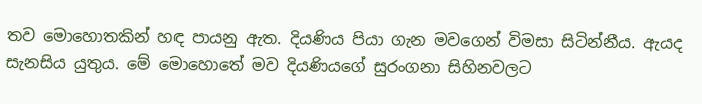තව මොහොතකින් හඳ පායනු ඇත. දියණිය පියා ගැන මවගෙන් විමසා සිටින්නීය. ඇයද සැනසිය යුතුය. මේ මොහොතේ මව දියණියගේ සුරංගනා සිහිනවලට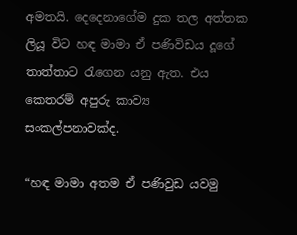අමතයි. දෙදෙනාගේම දුක තල අත්තක ලියූ විට හඳ මාමා ඒ පණිවිඩය දූගේ තාත්තාට රැගෙන යනු ඇත. එය කෙතරම් අපුරු කාව්‍ය සංකල්පනාවක්ද.

“හඳ මාමා අතම ඒ පණිවුඩ යවමු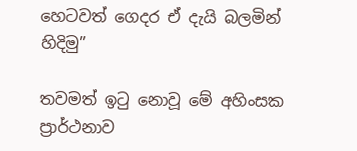හෙටවත් ගෙදර ඒ දැයි බලමින් හිදිමු”

තවමත් ඉටු නොවූ මේ අහිංසක ප්‍රාර්ථනාව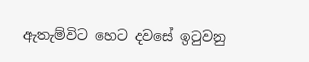ඇතැම්විට හෙට දවසේ ඉටුවනු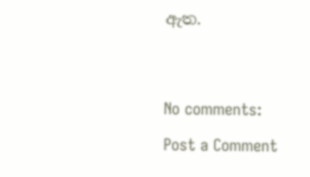ඇත.




No comments:

Post a Comment